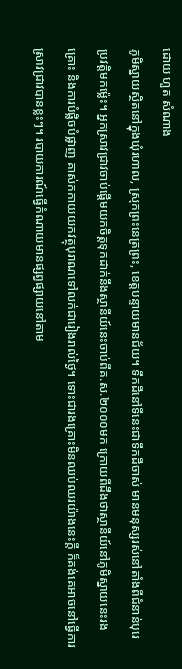ដោយ ហួត សំណាង
ភូមិស្នាយស្ថិតនៅក្នុងឃុំរហាល, ស្រុកព្រះនេត្រព្រះ, ខេត្តបន្ទាយមានជ័យ។ ទឹកដីនៅទីនេះជាទឹកដីចាស់ មានមនុស្សរស់នៅតាំងពីជំនាន់បុរេប្រវតិ្តមកម៉្លេះ។ អ្នកស្រាវជ្រាវចាប់ផ្តើមយកចិត្តទុកដាក់នឹងស្ថានីយ៍នេះចាប់ពីគ.ស.២០០០មក ក្រោយពីដឹងថាស្ថានីយ៍នៅភូមិស្នាយនេះរងគ្រោះ និងការបំផ្លិចបំផ្លាញ គាស់កកាយយកវត្ថុបុរាណទៅលក់ជារៀងរាល់ថ្ងៃ។ ទោះជារងគ្រោះមិនឈប់ឈរយ៉ាងនេះក្តី ក៏គង់គេអាចនៅធ្វើការស្រាវជ្រាវបានខ្លះៗ។ របាយការណ៍ធ្វើកំណាយមានផ្សព្វផ្សាយនៅតាម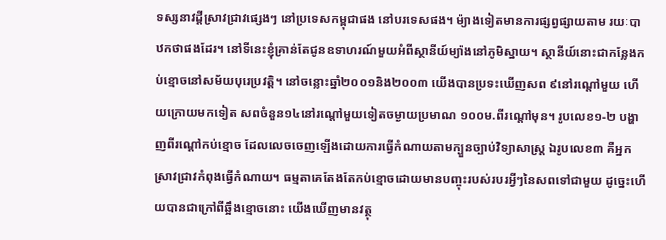ទស្សនាវដ្តីស្រាវជ្រាវផ្សេងៗ នៅប្រទេសកម្ពុជាផង នៅបរទេសផង។ ម៉្យាងទៀតមានការផ្សព្វផ្សាយតាម រយៈបាឋកថាផងដែរ។ នៅទីនេះខ្ញុំគ្រាន់តែជូនឧទាហរណ៍មួយអំពីស្ថានីយ៍ម្យ៉ាងនៅភូមិស្នាយ។ ស្ថានីយ៍នោះជាកន្លែងកប់ខ្មោចនៅសម័យបុរេប្រវត្តិ។ នៅចន្លោះឆ្នាំ២០០១និង២០០៣ យើងបានប្រទះឃើញសព ៩នៅរណ្តៅមួយ ហើយក្រោយមកទៀត សពចំនួន១៤នៅរណ្តៅមួយទៀតចម្ងាយប្រមាណ ១០០ម.ពីរណ្តៅមុន។ រូបលេខ១-២ បង្ហាញពីរណ្តៅកប់ខ្មោច ដែលលេចចេញឡើងដោយការធ្វើកំណាយតាមក្បួនច្បាប់វិទ្យាសាស្ត្រ ឯរូបលេខ៣ គឺអ្នកស្រាវជ្រាវកំពុងធ្វើកំណាយ។ ធម្មតាគេតែងតែកប់ខ្មោចដោយមានបញ្ចុះរបស់របរអ្វីៗនៃសពទៅជាមួយ ដូច្នេះហើយបានជាក្រៅពីឆ្អឹងខ្មោចនោះ យើងឃើញមានវត្ថុ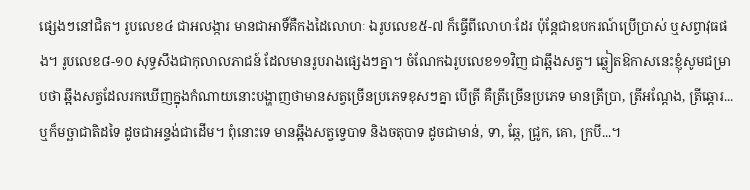ផ្សេងៗនៅជិត។ រូបលេខ៤ ជាអលង្ការ មានជាអាទិ៍គឺកងដៃលោហៈ ឯរូបលេខ៥-៧ ក៏ធ្វើពីលោហៈដែរ ប៉ុន្តែជាឧបករណ៍ប្រើប្រាស់ ឬសព្វាវុធផង។ រូបលេខ៨-១០ សុទ្ធសឹងជាកុលាលភាជន៍ ដែលមានរូបរាងផ្សេងៗគ្នា។ ចំណែកឯរូបលេខ១១វិញ ជាឆ្អឹងសត្វ។ ឆ្លៀតឱកាសនេះខ្ញុំសូមជម្រាបថា ឆ្អឹងសត្វដែលរកឃើញក្នុងកំណាយនោះបង្ហាញថាមានសត្វច្រើនប្រភេទខុសៗគ្នា បើត្រី គឺត្រីច្រើនប្រភេទ មានត្រីប្រា, ត្រីអណ្តែង, ត្រីឆ្តោរ... ឬក៏មច្ឆាជាតិដទៃ ដូចជាអន្ទង់ជាដើម។ ពុំនោះទេ មានឆ្អឹងសត្វទ្វេបាទ និងចតុបាទ ដូចជាមាន់, ទា, ឆ្កែ, ជ្រូក, គោ, ក្របី...។